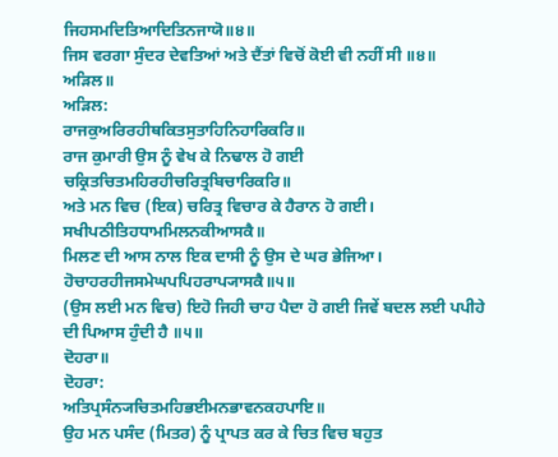ਜਿਹਸਮਦਿਤਿਆਦਿਤਿਨਜਾਯੋ॥੪॥
ਜਿਸ ਵਰਗਾ ਸੁੰਦਰ ਦੇਵਤਿਆਂ ਅਤੇ ਦੈਂਤਾਂ ਵਿਚੋਂ ਕੋਈ ਵੀ ਨਹੀਂ ਸੀ ॥੪॥
ਅੜਿਲ॥
ਅੜਿਲ:
ਰਾਜਕੁਅਰਿਰਹੀਥਕਿਤਸੁਤਾਹਿਨਿਹਾਰਿਕਰਿ॥
ਰਾਜ ਕੁਮਾਰੀ ਉਸ ਨੂੰ ਵੇਖ ਕੇ ਨਿਢਾਲ ਹੋ ਗਈ
ਚਕ੍ਰਿਤਚਿਤਮਹਿਰਹੀਚਰਿਤ੍ਰਬਿਚਾਰਿਕਰਿ॥
ਅਤੇ ਮਨ ਵਿਚ (ਇਕ) ਚਰਿਤ੍ਰ ਵਿਚਾਰ ਕੇ ਹੈਰਾਨ ਹੋ ਗਈ।
ਸਖੀਪਠੀਤਿਹਧਾਮਮਿਲਨਕੀਆਸਕੈ॥
ਮਿਲਣ ਦੀ ਆਸ ਨਾਲ ਇਕ ਦਾਸੀ ਨੂੰ ਉਸ ਦੇ ਘਰ ਭੇਜਿਆ।
ਹੋਚਾਹਰਹੀਜਸਮੇਘਪਪਿਹਰਾਪ੍ਯਾਸਕੈ॥੫॥
(ਉਸ ਲਈ ਮਨ ਵਿਚ) ਇਹੋ ਜਿਹੀ ਚਾਹ ਪੈਦਾ ਹੋ ਗਈ ਜਿਵੇਂ ਬਦਲ ਲਈ ਪਪੀਹੇ ਦੀ ਪਿਆਸ ਹੁੰਦੀ ਹੈ ॥੫॥
ਦੋਹਰਾ॥
ਦੋਹਰਾ:
ਅਤਿਪ੍ਰਸੰਨ੍ਯਚਿਤਮਹਿਭਈਮਨਭਾਵਨਕਹਪਾਇ॥
ਉਹ ਮਨ ਪਸੰਦ (ਮਿਤਰ) ਨੂੰ ਪ੍ਰਾਪਤ ਕਰ ਕੇ ਚਿਤ ਵਿਚ ਬਹੁਤ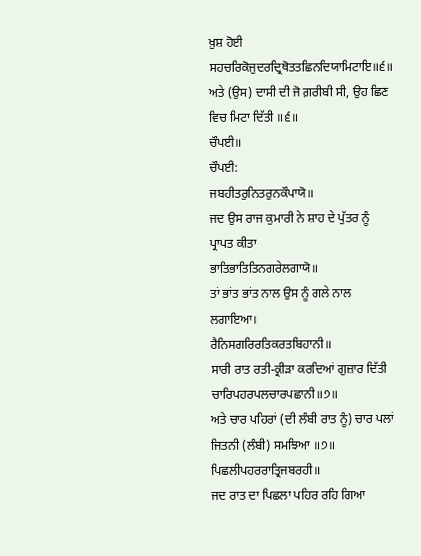ਖ਼ੁਸ਼ ਹੋਈ
ਸਹਚਰਿਕੋਜੁਦਰਦ੍ਰਿਥੋਤਤਛਿਨਦਿਯਾਮਿਟਾਇ॥੬॥
ਅਤੇ (ਉਸ) ਦਾਸੀ ਦੀ ਜੋ ਗ਼ਰੀਬੀ ਸੀ, ਉਹ ਛਿਣ ਵਿਚ ਮਿਟਾ ਦਿੱਤੀ ॥੬॥
ਚੌਪਈ॥
ਚੌਪਈ:
ਜਬਹੀਤਰੁਨਿਤਰੁਨਕੌਪਾਯੋ॥
ਜਦ ਉਸ ਰਾਜ ਕੁਮਾਰੀ ਨੇ ਸ਼ਾਹ ਦੇ ਪੁੱਤਰ ਨੂੰ ਪ੍ਰਾਪਤ ਕੀਤਾ
ਭਾਤਿਭਾਤਿਤਿਨਗਰੇਲਗਾਯੋ॥
ਤਾਂ ਭਾਂਤ ਭਾਂਤ ਨਾਲ ਉਸ ਨੂੰ ਗਲੇ ਨਾਲ ਲਗਾਇਆ।
ਰੈਨਿਸਗਰਿਰਤਿਕਰਤਬਿਹਾਨੀ॥
ਸਾਰੀ ਰਾਤ ਰਤੀ-ਕ੍ਰੀੜਾ ਕਰਦਿਆਂ ਗੁਜ਼ਾਰ ਦਿੱਤੀ
ਚਾਰਿਪਹਰਪਲਚਾਰਪਛਾਨੀ॥੭॥
ਅਤੇ ਚਾਰ ਪਹਿਰਾਂ (ਦੀ ਲੰਬੀ ਰਾਤ ਨੂੰ) ਚਾਰ ਪਲਾਂ ਜਿਤਨੀ (ਲੰਬੀ) ਸਮਝਿਆ ॥੭॥
ਪਿਛਲੀਪਹਰਰਾਤ੍ਰਿਜਬਰਹੀ॥
ਜਦ ਰਾਤ ਦਾ ਪਿਛਲਾ ਪਹਿਰ ਰਹਿ ਗਿਆ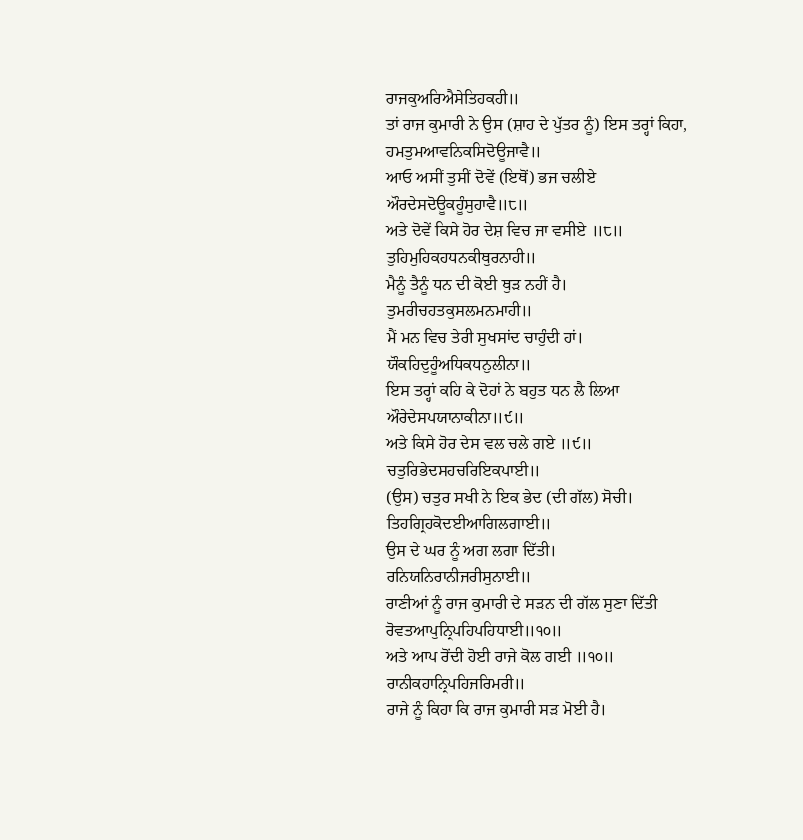ਰਾਜਕੁਅਰਿਐਸੇਤਿਹਕਹੀ॥
ਤਾਂ ਰਾਜ ਕੁਮਾਰੀ ਨੇ ਉਸ (ਸ਼ਾਹ ਦੇ ਪੁੱਤਰ ਨੂੰ) ਇਸ ਤਰ੍ਹਾਂ ਕਿਹਾ,
ਹਮਤੁਮਆਵਨਿਕਸਿਦੋਊਜਾਵੈ॥
ਆਓ ਅਸੀਂ ਤੁਸੀਂ ਦੋਵੇਂ (ਇਥੋਂ) ਭਜ ਚਲੀਏ
ਔਰਦੇਸਦੋਊਕਹੂੰਸੁਹਾਵੈ॥੮॥
ਅਤੇ ਦੋਵੇਂ ਕਿਸੇ ਹੋਰ ਦੇਸ਼ ਵਿਚ ਜਾ ਵਸੀਏ ॥੮॥
ਤੁਹਿਮੁਹਿਕਹਧਨਕੀਥੁਰਨਾਹੀ॥
ਮੈਨੂੰ ਤੈਨੂੰ ਧਨ ਦੀ ਕੋਈ ਥੁੜ ਨਹੀਂ ਹੈ।
ਤੁਮਰੀਚਹਤਕੁਸਲਮਨਮਾਹੀ॥
ਮੈਂ ਮਨ ਵਿਚ ਤੇਰੀ ਸੁਖਸਾਂਦ ਚਾਹੁੰਦੀ ਹਾਂ।
ਯੌਕਹਿਦੁਹੂੰਅਧਿਕਧਨੁਲੀਨਾ॥
ਇਸ ਤਰ੍ਹਾਂ ਕਹਿ ਕੇ ਦੋਹਾਂ ਨੇ ਬਹੁਤ ਧਨ ਲੈ ਲਿਆ
ਔਰੇਦੇਸਪਯਾਨਾਕੀਨਾ॥੯॥
ਅਤੇ ਕਿਸੇ ਹੋਰ ਦੇਸ ਵਲ ਚਲੇ ਗਏ ॥੯॥
ਚਤੁਰਿਭੇਦਸਹਚਰਿਇਕਪਾਈ॥
(ਉਸ) ਚਤੁਰ ਸਖੀ ਨੇ ਇਕ ਭੇਦ (ਦੀ ਗੱਲ) ਸੋਚੀ।
ਤਿਹਗ੍ਰਿਹਕੋਦਈਆਗਿਲਗਾਈ॥
ਉਸ ਦੇ ਘਰ ਨੂੰ ਅਗ ਲਗਾ ਦਿੱਤੀ।
ਰਨਿਯਨਿਰਾਨੀਜਰੀਸੁਨਾਈ॥
ਰਾਣੀਆਂ ਨੂੰ ਰਾਜ ਕੁਮਾਰੀ ਦੇ ਸੜਨ ਦੀ ਗੱਲ ਸੁਣਾ ਦਿੱਤੀ
ਰੋਵਤਆਪੁਨ੍ਰਿਪਹਿਪਹਿਧਾਈ॥੧੦॥
ਅਤੇ ਆਪ ਰੋਂਦੀ ਹੋਈ ਰਾਜੇ ਕੋਲ ਗਈ ॥੧੦॥
ਰਾਨੀਕਹਾਨ੍ਰਿਪਹਿਜਰਿਮਰੀ॥
ਰਾਜੇ ਨੂੰ ਕਿਹਾ ਕਿ ਰਾਜ ਕੁਮਾਰੀ ਸੜ ਮੋਈ ਹੈ।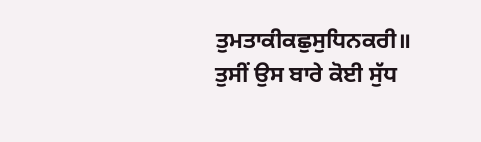ਤੁਮਤਾਕੀਕਛੁਸੁਧਿਨਕਰੀ॥
ਤੁਸੀਂ ਉਸ ਬਾਰੇ ਕੋਈ ਸੁੱਧ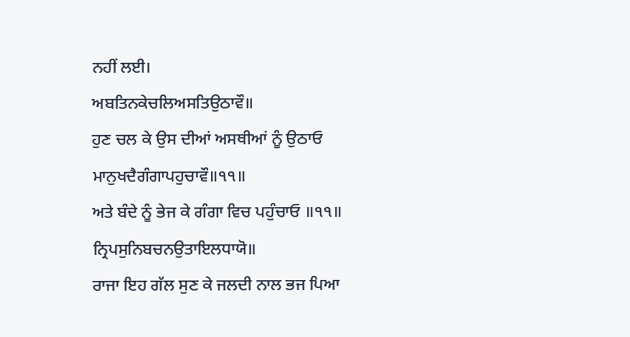ਨਹੀਂ ਲਈ।
ਅਬਤਿਨਕੇਚਲਿਅਸਤਿਉਠਾਵੌ॥
ਹੁਣ ਚਲ ਕੇ ਉਸ ਦੀਆਂ ਅਸਥੀਆਂ ਨੂੰ ਉਠਾਓ
ਮਾਨੁਖਦੈਗੰਗਾਪਹੁਚਾਵੌ॥੧੧॥
ਅਤੇ ਬੰਦੇ ਨੂੰ ਭੇਜ ਕੇ ਗੰਗਾ ਵਿਚ ਪਹੁੰਚਾਓ ॥੧੧॥
ਨ੍ਰਿਪਸੁਨਿਬਚਨਉਤਾਇਲਧਾਯੋ॥
ਰਾਜਾ ਇਹ ਗੱਲ ਸੁਣ ਕੇ ਜਲਦੀ ਨਾਲ ਭਜ ਪਿਆ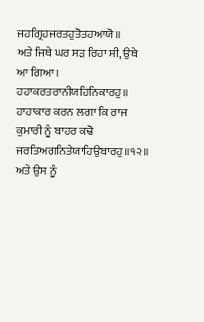ਜਹਗ੍ਰਿਹਜਰਤਹੁਤੋਤਹਆਯੋ॥
ਅਤੇ ਜਿਥੇ ਘਰ ਸੜ ਰਿਹਾ ਸੀ, ਉਥੇ ਆ ਗਿਆ।
ਹਹਾਕਰਤਰਾਨੀਯਹਿਨਿਕਾਰਹੁ॥
ਹਾਹਾਕਾਰ ਕਰਨ ਲਗਾ ਕਿ ਰਾਜ ਕੁਮਾਰੀ ਨੂੰ ਬਾਹਰ ਕਢੋ
ਜਰਤਿਅਗਨਿਤੇਯਾਹਿਉਬਾਰਹੁ॥੧੨॥
ਅਤੇ ਉਸ ਨੂੰ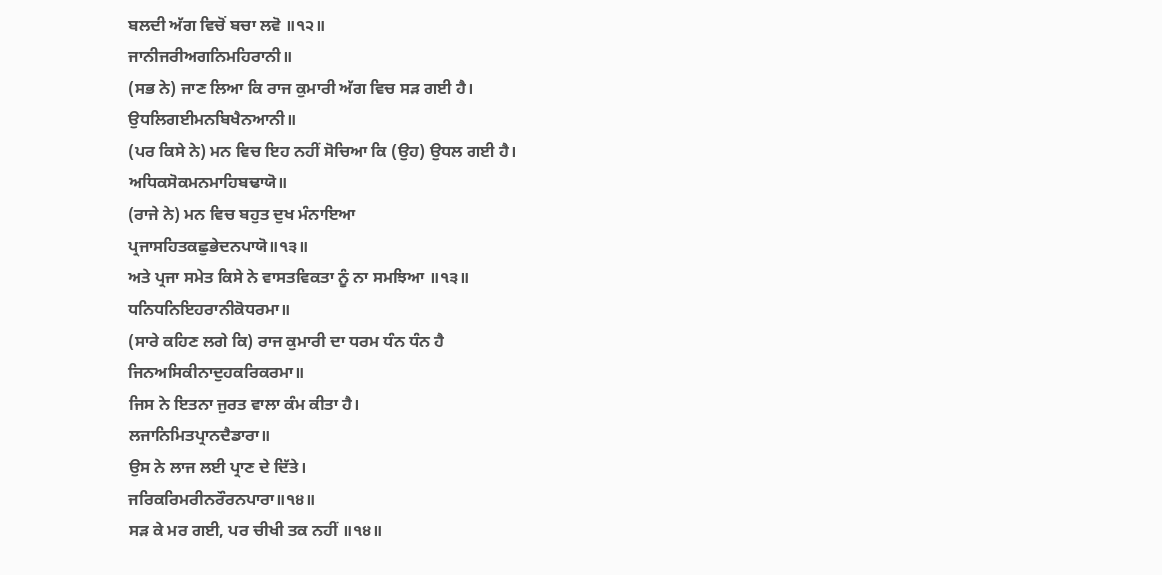ਬਲਦੀ ਅੱਗ ਵਿਚੋਂ ਬਚਾ ਲਵੋ ॥੧੨॥
ਜਾਨੀਜਰੀਅਗਨਿਮਹਿਰਾਨੀ॥
(ਸਭ ਨੇ) ਜਾਣ ਲਿਆ ਕਿ ਰਾਜ ਕੁਮਾਰੀ ਅੱਗ ਵਿਚ ਸੜ ਗਈ ਹੈ।
ਉਧਲਿਗਈਮਨਬਿਖੈਨਆਨੀ॥
(ਪਰ ਕਿਸੇ ਨੇ) ਮਨ ਵਿਚ ਇਹ ਨਹੀਂ ਸੋਚਿਆ ਕਿ (ਉਹ) ਉਧਲ ਗਈ ਹੈ।
ਅਧਿਕਸੋਕਮਨਮਾਹਿਬਢਾਯੋ॥
(ਰਾਜੇ ਨੇ) ਮਨ ਵਿਚ ਬਹੁਤ ਦੁਖ ਮੰਨਾਇਆ
ਪ੍ਰਜਾਸਹਿਤਕਛੁਭੇਦਨਪਾਯੋ॥੧੩॥
ਅਤੇ ਪ੍ਰਜਾ ਸਮੇਤ ਕਿਸੇ ਨੇ ਵਾਸਤਵਿਕਤਾ ਨੂੰ ਨਾ ਸਮਝਿਆ ॥੧੩॥
ਧਨਿਧਨਿਇਹਰਾਨੀਕੋਧਰਮਾ॥
(ਸਾਰੇ ਕਹਿਣ ਲਗੇ ਕਿ) ਰਾਜ ਕੁਮਾਰੀ ਦਾ ਧਰਮ ਧੰਨ ਧੰਨ ਹੈ
ਜਿਨਅਸਿਕੀਨਾਦੁਹਕਰਿਕਰਮਾ॥
ਜਿਸ ਨੇ ਇਤਨਾ ਜੁਰਤ ਵਾਲਾ ਕੰਮ ਕੀਤਾ ਹੈ।
ਲਜਾਨਿਮਿਤਪ੍ਰਾਨਦੈਡਾਰਾ॥
ਉਸ ਨੇ ਲਾਜ ਲਈ ਪ੍ਰਾਣ ਦੇ ਦਿੱਤੇ।
ਜਰਿਕਰਿਮਰੀਨਰੌਰਨਪਾਰਾ॥੧੪॥
ਸੜ ਕੇ ਮਰ ਗਈ, ਪਰ ਚੀਖੀ ਤਕ ਨਹੀਂ ॥੧੪॥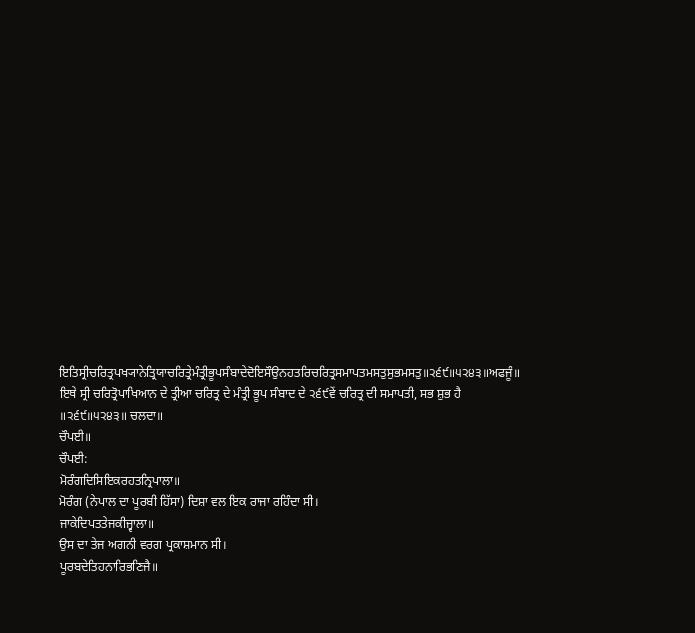ਇਤਿਸ੍ਰੀਚਰਿਤ੍ਰਪਖ੍ਯਾਨੇਤ੍ਰਿਯਾਚਰਿਤ੍ਰੇਮੰਤ੍ਰੀਭੂਪਸੰਬਾਦੇਦੋਇਸੌਉਨਹਤਰਿਚਰਿਤ੍ਰਸਮਾਪਤਮਸਤੁਸੁਭਮਸਤੁ॥੨੬੯॥੫੨੪੩॥ਅਫਜੂੰ॥
ਇਥੇ ਸ੍ਰੀ ਚਰਿਤ੍ਰੋਪਾਖਿਆਨ ਦੇ ਤ੍ਰੀਆ ਚਰਿਤ੍ਰ ਦੇ ਮੰਤ੍ਰੀ ਭੂਪ ਸੰਬਾਦ ਦੇ ੨੬੯ਵੇਂ ਚਰਿਤ੍ਰ ਦੀ ਸਮਾਪਤੀ, ਸਭ ਸ਼ੁਭ ਹੈ ॥੨੬੯॥੫੨੪੩॥ ਚਲਦਾ॥
ਚੌਪਈ॥
ਚੌਪਈ:
ਮੋਰੰਗਦਿਸਿਇਕਰਹਤਨ੍ਰਿਪਾਲਾ॥
ਮੋਰੰਗ (ਨੇਪਾਲ ਦਾ ਪੂਰਬੀ ਹਿੱਸਾ) ਦਿਸ਼ਾ ਵਲ ਇਕ ਰਾਜਾ ਰਹਿੰਦਾ ਸੀ।
ਜਾਕੇਦਿਪਤਤੇਜਕੀਜ੍ਵਾਲਾ॥
ਉਸ ਦਾ ਤੇਜ ਅਗਨੀ ਵਰਗ ਪ੍ਰਕਾਸ਼ਮਾਨ ਸੀ।
ਪੂਰਬਦੇਤਿਹਨਾਰਿਭਣਿਜੈ॥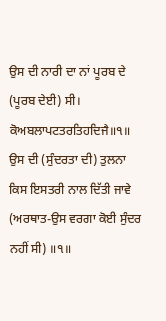ਉਸ ਦੀ ਨਾਰੀ ਦਾ ਨਾਂ ਪੂਰਬ ਦੇ (ਪੂਰਬ ਦੇਈ) ਸੀ।
ਕੋਅਬਲਾਪਟਤਰਤਿਹਦਿਜੈ॥੧॥
ਉਸ ਦੀ (ਸੁੰਦਰਤਾ ਦੀ) ਤੁਲਨਾ ਕਿਸ ਇਸਤਰੀ ਨਾਲ ਦਿੱਤੀ ਜਾਵੇ (ਅਰਥਾਤ-ਉਸ ਵਰਗਾ ਕੋਈ ਸੁੰਦਰ ਨਹੀਂ ਸੀ) ॥੧॥